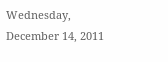Wednesday, December 14, 2011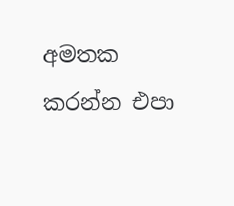අමතක කරන්න එපා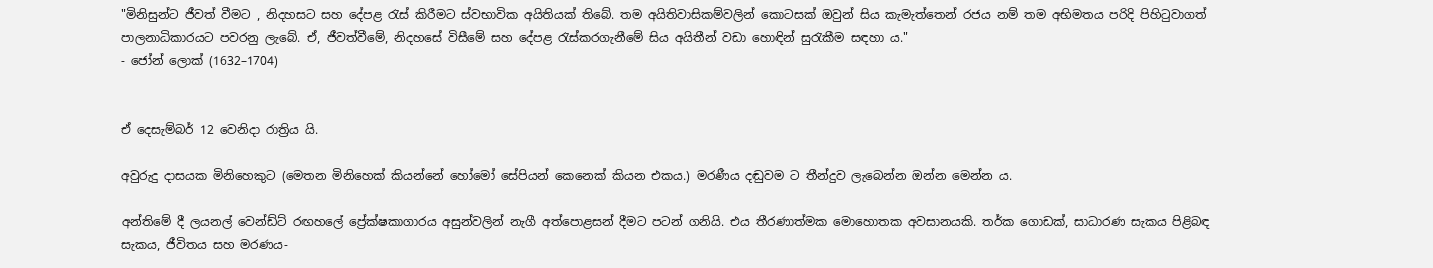"මිනිසුන්ට ජීවත් වීමට , නිදහසට සහ දේපළ රැස් කිරීමට ස්වභාවික අයිතියක් තිබේ. තම අයිතිවාසිකම්වලින් කොටසක් ඔවුන් සිය කැමැත්තෙන් රජය නම් තම අභිමතය පරිදි පිහිටුවාගත් පාලනාධිකාරයට පවරනු ලැබේ. ඒ, ජීවත්වීමේ, නිදහසේ විසීමේ සහ දේපළ රැස්කරගැනීමේ සිය අයිතීන් වඩා හොඳින් සුරැකීම සඳහා ය."
- ජෝන් ලොක් (1632–1704)


ඒ දෙසැම්බර් 12 වෙනිදා රාත්‍රිය යි.

අවුරුදු දාසයක මිනිහෙකුට (මෙතන මිනිහෙක් කියන්නේ හෝමෝ සේපියන් කෙනෙක් කියන එකය.) මරණීය දඬුවම ට තීන්දුව ලැ‍බෙන්න ඔන්න මෙන්න ය.

අන්තිමේ දී ලයනල් වෙන්ඩ්ට් රඟහලේ ප්‍රේක්ෂකාගාරය අසුන්වලින් නැගී අත්පොළසන් දීමට පටන් ගනියි. එය තීරණාත්මක මොහොතක අවසානයකි. තර්ක ගොඩක්, සාධාරණ සැකය පිළිබඳ සැකය, ජීවිතය සහ මරණය-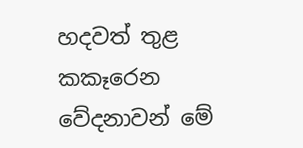හදවත් තුළ කකෑරෙන වේදනාවන් මේ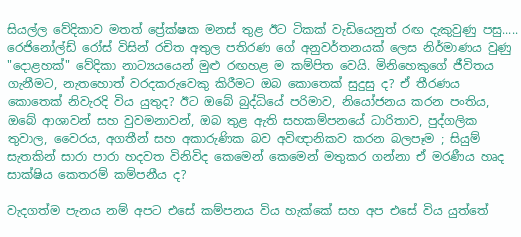සියල්ල වේදිකාව මතත් ප්‍රේක්ෂක මනස් තුළ ඊට ටිකක් වැඩියෙනුත් රඟ දැකුවුණු පසු..... රෙජිනෝල්ඩ් රෝස් විසින් රචිත අතුල පතිරණ ගේ අනුවර්තනයක් ලෙස නිර්මාණය වුණු "දොළහක්" වේදිකා නාට්‍යයයෙන් මුළු රඟහළ ම කම්පිත වෙයි. මිනිහෙකුගේ ජීවිතය ගැනීමට, නැතහොත් වරදකරුවෙකු කිරීමට ඔබ කොතෙක් සුදුසු ද? ඒ තීරණය කොතෙක් නිවැරදි විය යුතුද? ඊට ඔබේ බුද්ධියේ පරිමාව, නියෝජනය කරන පංතිය, ඔබේ ආශාවන් සහ වුවමනාවන්, ඔබ තුළ ඇති සහකම්පනයේ ධාරිතාව, පුද්ගලික තුවාල, වෛරය, අගතීන් සහ අකාරුණික බව අවිඥානිකව කරන බලපෑම ; සියුම් සැතකින් සාරා පාරා හදවත විනිවිද කෙමෙන් කෙමෙන් මතුකර ගන්නා ඒ මරණීය හෘද සාක්ෂිය කෙතරම් කම්පනීය ද?

වැදගත්ම පැනය නම් අපට එසේ කම්පනය විය හැක්කේ සහ අප එසේ විය යුත්තේ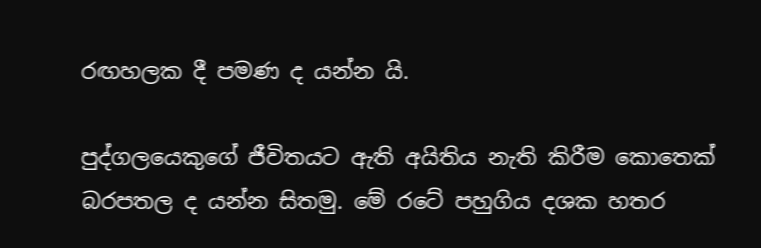රඟහලක දී පමණ ද යන්න යි.

පුද්ගලයෙකුගේ ජීවිතයට ඇති අයිතිය නැති කිරීම කොතෙක් බරපතල ද යන්න සිතමු. මේ රටේ පහුගිය දශක හතර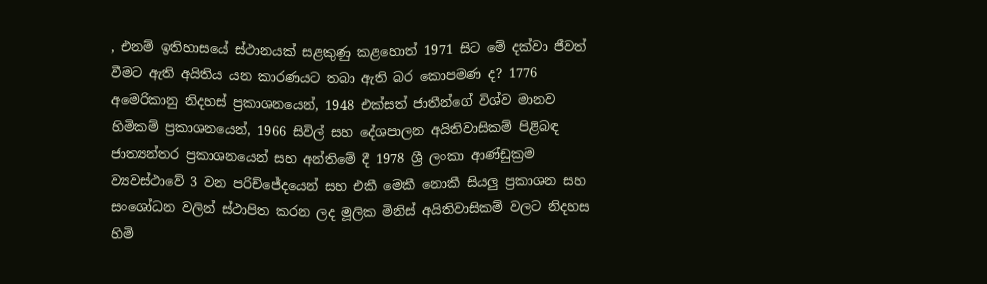, එනම් ඉතිහාසයේ ස්ථානයක් සළකුණු කළහොත් 1971 සිට මේ දක්වා ජීවත් වීමට ඇති අයිතිය යන කාරණයට තබා ඇති බර කොපමණ ද? 1776 අමෙරිකානු නිදහස් ප්‍රකාශනයෙන්, 1948 එක්සත් ජාතීන්ගේ විශ්ව මානව හිමිකම් ප්‍රකාශනයෙන්, 1966 සිවිල් සහ දේශපාලන අයිතිවාසිකම් පිළිබඳ ජාත්‍යන්තර ප්‍රකාශනයෙන් සහ අන්තිමේ දී 1978 ශ්‍රී ලංකා ආණ්ඩුක්‍රම ව්‍යවස්ථාවේ 3 වන පරිච්ජේදයෙන් සහ එකී මෙකී නොකී සියලු ප්‍රකාශන සහ සංශෝධන වලින් ස්ථාපිත කරන ලද මූලික මිනිස් අයිතිවාසිකම් වලට නිදහස හිමි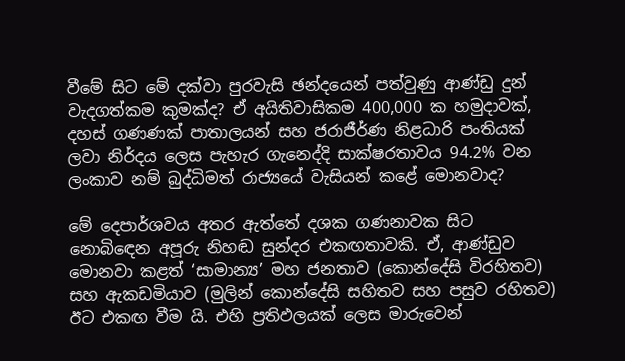වීමේ සිට මේ දක්වා පුරවැසි ඡන්දයෙන් පත්වුණු ආණ්ඩු දුන් වැදගත්කම කුමක්ද? ඒ අයිතිවාසිකම 400,000 ක හමුදාවක්, දහස් ගණණක් පාතාලයන් සහ ජරාජීර්ණ නිළධාරි පංතියක් ලවා නිර්දය ලෙස පැහැර ගැනෙද්දි සාක්ෂරතාවය 94.2% වන ලංකාව නම් බුද්ධිමත් රාජ්‍යයේ වැසියන් කළේ මොනවාද?

මේ දෙපාර්ශවය අතර ඇත්තේ දශක ගණනාවක සිට නොබි‍ඳෙන අපූරු නිහඬ සුන්දර එකඟතාවකි. ඒ, ආණ්ඩුව මොනවා කළත් ‘සාමාන්‍ය’ මහ ජනතාව (කොන්දේසි විරහිතව) සහ ඇකඩමියාව (මුලින් කොන්දේසි සහිතව සහ පසුව රහිතව) ඊට එකඟ වීම යි. එහි ප්‍රතිඵලයක් ලෙස මාරුවෙන්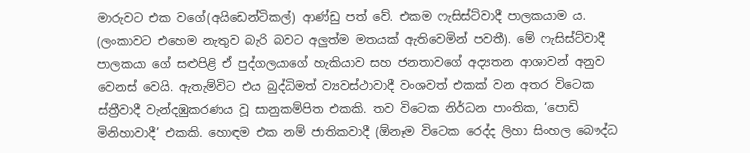මාරුවට එක වගේ(අයිඩෙන්ටිකල්) ආණ්ඩු පත් වේ. එකම ෆැසිස්ට්වාදී පාලකයාම ය. (ලංකාවට එහෙම නැතුව බැරි බවට අලුත්ම මතයක් ඇතිවෙමින් පවතී). මේ ෆැසිස්ට්වාදී පාලකයා ගේ සළුපිළි ඒ පුද්ගලයාගේ හැකියාව සහ ජනතාවගේ අද්‍යතන ආශාවන් අනුව වෙනස් වෙයි. ඇතැම්විට එය බුද්ධිමත් ව්‍යවස්ථාවාදී වංශවත් එකක් වන අතර විටෙක ස්ත්‍රීවාදී වැන්දඹුකරණය වූ සානුකම්පිත එකකි. තව විටෙක නිර්ධන පාංතික, ‘පොඩි මිනිහාවාදී’ එකකි. හොඳම එක නම් ජාතිකවාදී (ඕනෑම විටෙක රෙද්ද ලිහා සිංහල බෞද්ධ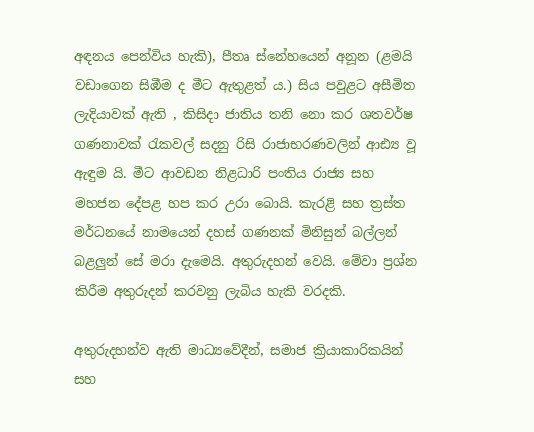අඳනය පෙන්විය හැකි), පීතෘ ස්නේහයෙන් අනූන (ළමයි වඩාගෙන සිඹීම ද මීට ඇතුළත් ය.) සිය පවුළට අසීමිත ලැදියාවක් ඇති , කිසිදා ජාතිය තනි නො කර ශතවර්ෂ ගණනාවක් රැකවල් සදනු රිසි රාජාභරණවලින් ආඪ්‍ය වූ ඇඳුම යි. මීට ආවඩන නිළධාරි පංතිය රාජ්‍ය සහ මහජන දේපළ හප කර උරා බොයි. කැරළි සහ ත්‍රස්ත මර්ධනයේ නාමයෙන් දහස් ගණනක් මිනිසුන් බල්ලන් බළලුන් සේ මරා දැමෙයි. අතුරුදහන් වෙයි. මේවා ප්‍රශ්න කිරීම අතුරුදන් කරවනු ලැබිය හැකි වරදකි.

අතුරුදහන්ව ඇති මාධ්‍යවේදීන්, සමාජ ක්‍රියාකාරිකයින් සහ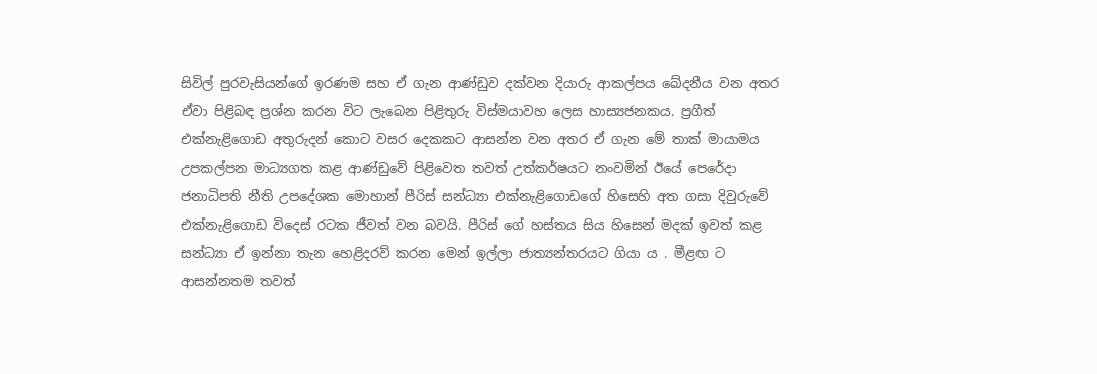සිවිල් පුරවැසියන්ගේ ඉරණම සහ ඒ ගැන ආණ්ඩුව දක්වන දියාරු ආකල්පය ඛේදනීය වන අතර ඒවා පිළිබඳ ප්‍රශ්න කරන විට ලැබෙන පිළිතුරු විස්මයාවහ ලෙස හාස්‍යජනකය. ප්‍රගීත් එක්නැළිගොඩ අතුරුදන් කොට වසර දෙකකට ආසන්න වන අතර ඒ ගැන මේ තාක් මායාමය උපකල්පන මාධ්‍යගත කළ ආණ්ඩුවේ පිළිවෙත තවත් උත්කර්ෂයට නංවමින් ඊයේ පෙරේදා ජනාධිපති නීති උපදේශක මොහාන් පීරිස් සන්ධ්‍යා එක්නැළිගොඩගේ හිසෙහි අත ගසා දිවුරුවේ එක්නැළිගොඩ විදෙස් රටක ජීවත් වන බවයි. පීරිස් ගේ හස්තය සිය හිසෙන් මදක් ඉවත් කළ සන්ධ්‍යා ඒ ඉන්නා තැන හෙළිදරව් කරන මෙන් ඉල්ලා ජාත්‍යන්තරයට ගියා ය . මීළඟ ට ආසන්නතම තවත්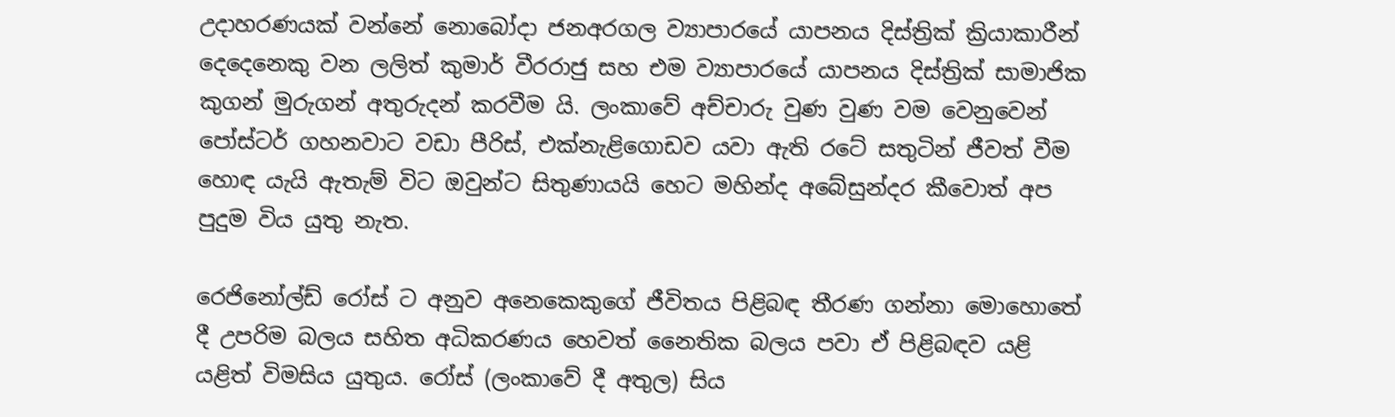උදාහරණයක් වන්නේ නොබෝදා ජනඅරගල ව්‍යාපාරයේ යාපනය දිස්ත්‍රික් ක්‍රියාකාරීන් දෙදෙනෙකු වන ලලිත් කුමාර් වීරරාජු සහ එම ව්‍යාපාරයේ යාපනය දිස්ත්‍රික් සාමාජික කුගන් මුරුගන් අතුරුදන් කරවීම යි. ලංකාවේ අච්චාරු වුණ වුණ වම වෙනුවෙන් පෝස්ටර් ගහනවාට වඩා පීරිස්, එක්නැළිගොඩව යවා ඇති රටේ සතුටින් ජීවත් වීම හොඳ යැයි ඇතැම් විට ඔවුන්ට සිතුණායයි හෙට මහින්ද අබේසුන්දර කීවොත් අප පුදුම විය යුතු නැත.

රෙජිනෝල්ඩ් රෝස් ට අනුව අනෙකෙකුගේ ජීවිතය පිළිබඳ තීරණ ගන්නා මොහොතේ දී උපරිම බලය සහිත අධිකරණය හෙවත් නෛතික බලය පවා ඒ පිළිබඳව යළි යළිත් විමසිය යුතුය. රෝස් (ලංකාවේ දී අතුල) සිය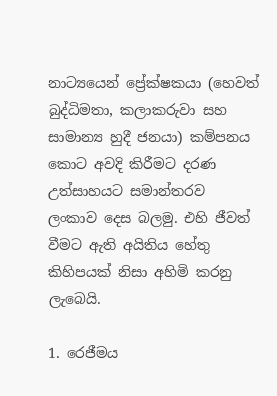නාට්‍යයෙන් ප්‍රේක්ෂකයා (හෙවත් බුද්ධිමතා, කලාකරුවා සහ සාමාන්‍ය හුදී ජනයා) කම්පනය කොට අවදි කිරීමට දරණ උත්සාහයට සමාන්තරව ලංකාව දෙස බලමු. එහි ජීවත් වීමට ඇති අයිතිය හේතු කිහිපයක් නිසා අහිමි කරනු ලැබෙයි.

1. රෙජීමය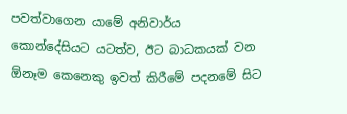පවත්වාගෙන යාමේ අනිවාර්ය කොන්දේසියට යටත්ව, ඊට බාධකයක් වන ඕනෑම කෙනෙකු ඉවත් කිරීමේ පදනමේ සිට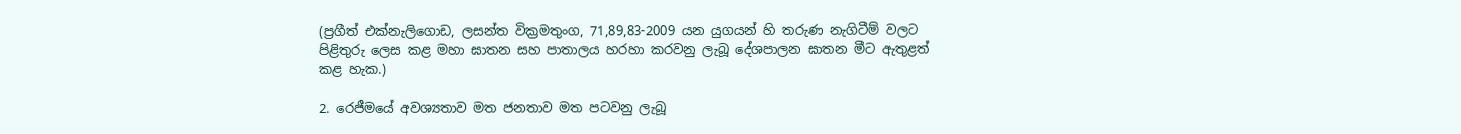(ප්‍රගීත් එක්නැලිගොඩ, ලසන්ත වික්‍රමතුංග, 71,89,83-2009 යන යුගයන් හි තරුණ නැගිටීම් වලට පිළිතුරු ලෙස කළ මහා ඝාතන සහ පාතාලය හරහා කරවනු ලැබූ දේශපාලන ඝාතන මීට ඇතුළත් කළ හැක.)

2. රෙජීමයේ අවශ්‍යතාව මත ජනතාව මත පටවනු ලැබූ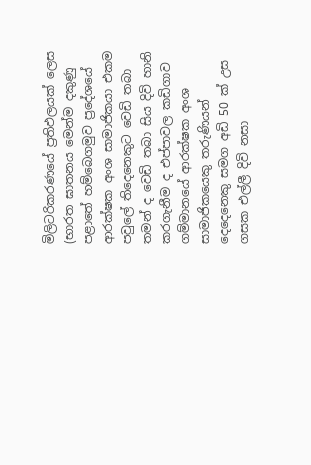මිලිටරිකරණයේ ප්‍රතිඵලයක් ලෙස (භාරත ඝාතනය මෙන්ම දකුණු පළාතේ හම්බෙගමුව ප්‍රදේශයේ ආරක්ෂක අංශ සාමාජිකයා එකම පවුලේ තිදෙනෙකුට වෙඩි තබා තමන් ද වෙඩි තබා සිය දිවි හානි කරගැනීම ද එප්පාවල කඩිගාව ගම්මානයේ ආරක්ෂක අංශ සාමාජිකයෙකු තරුණියන් දෙදෙනෙකු සමග අඩි 50 ක් උස ගසක එල්ලී දිවි නසා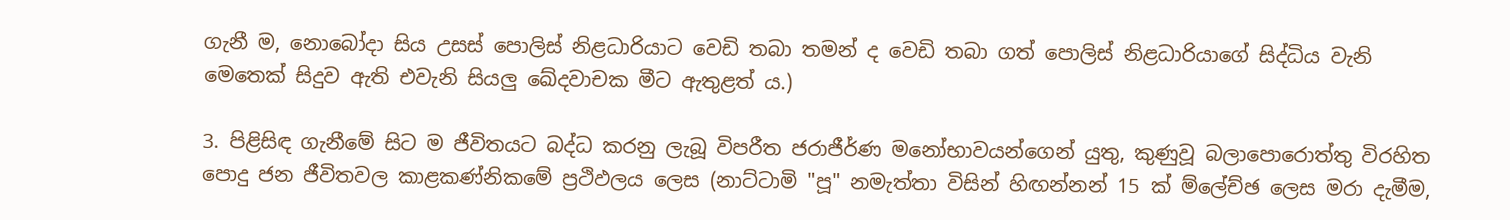ගැනී ම, නොබෝදා සිය උසස් පොලිස් නිළධාරියාට වෙඩි තබා තමන් ද වෙඩි තබා ගත් පොලිස් නිළධාරියාගේ සිද්ධිය වැනි මෙතෙක් සිදුව ඇති එවැනි සියලු ඛේදවාචක මීට ඇතුළත් ය.)

3. පිළිසිඳ ගැනීමේ සිට ම ජීවිතයට බද්ධ කරනු ලැබූ විපරීත ජරාජීර්ණ මනෝභාවයන්ගෙන් යුතු, කුණුවූ බලාපොරොත්තු විරහිත පොදු ජන ජීවිතවල කාළකණ්නිකමේ ප්‍රථිඵලය ලෙස (නාට්ටාමි "පූ" නමැත්තා විසින් හිඟන්නන් 15 ක් ම්ලේච්ඡ ලෙස මරා දැමීම,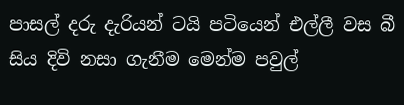පාසල් දරු දැරියන් ටයි පටියෙන් එල්ලී වස බී සිය දිවි නසා ගැනීම මෙන්ම පවුල්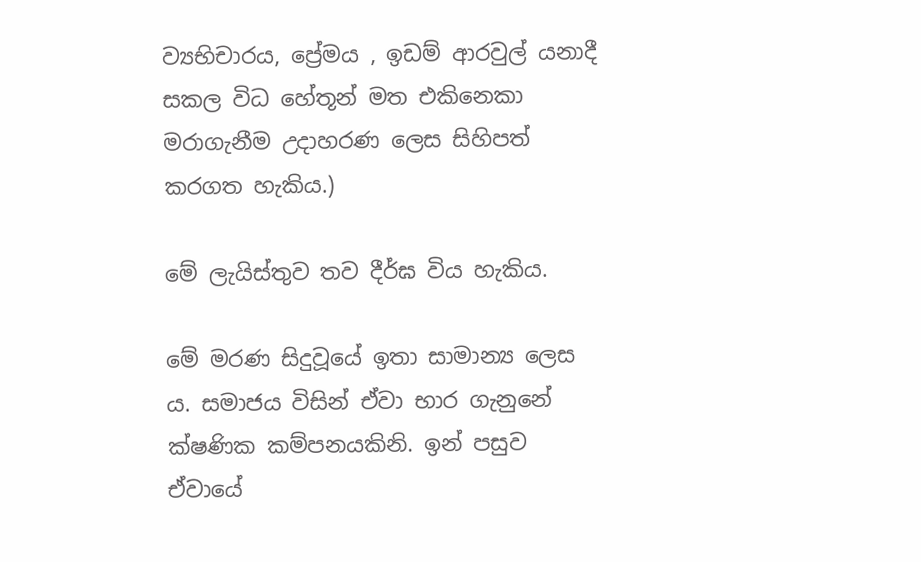ව්‍යභිචාරය, ප්‍රේමය , ඉඩම් ආරවුල් යනාදී සකල විධ හේතූන් මත එකිනෙකා මරාගැනීම උදාහරණ ලෙස සිහිපත් කරගත හැකිය.)

මේ ලැයිස්තුව තව දීර්ඝ විය හැකිය.

මේ මරණ සිදුවූයේ ඉතා සාමාන්‍ය ලෙස ය. සමාජය විසින් ඒවා භාර ගැනුනේ ක්ෂණික කම්පනයකිනි. ඉන් පසුව ඒවායේ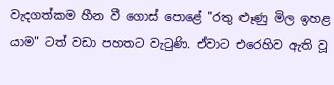වැදගත්කම හීන වී ගොස් පොළේ "රතු ළූණු මිල ඉහළ යාම" ටත් වඩා පහතට වැටුණි. ඒවාට එරෙහිව ඇති වූ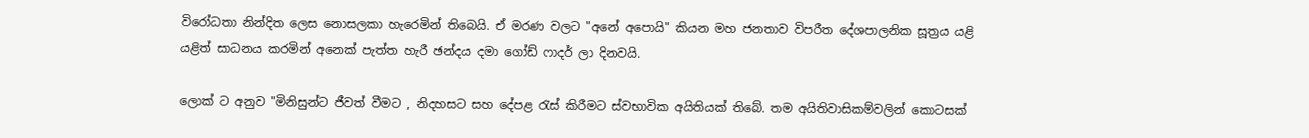විරෝධතා නින්දිත ලෙස නොසලකා හැරෙමින් තිබෙයි. ඒ මරණ වලට "අනේ අපොයි" කියන මහ ජනතාව විපරීත දේශපාලනික සූත්‍රය යළි යළිත් සාධනය කරමින් අනෙක් පැත්ත හැරී ඡන්දය දමා ගෝඩ් ෆාදර් ලා දිනවයි.

ලොක් ට අනුව "මිනිසුන්ට ජීවත් වීමට , නිදහසට සහ දේපළ රැස් කිරීමට ස්වභාවික අයිතියක් තිබේ. තම අයිතිවාසිකම්වලින් කොටසක්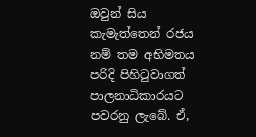ඔවුන් සිය කැමැත්තෙන් රජය නම් තම අභිමතය පරිදි පිහිටුවාගත් පාලනාධිකාරයට පවරනු ලැබේ. ඒ,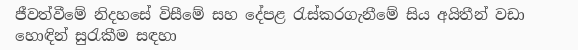ජීවත්වීමේ නිදහසේ විසීමේ සහ දේපළ රැස්කරගැනීමේ සිය අයිතීන් වඩා හොඳින් සුරැකීම සඳහා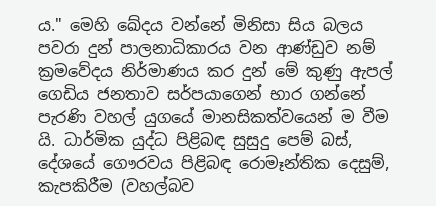ය." මෙහි ඛේදය වන්නේ මිනිසා සිය බලය පවරා දුන් පාලනාධිකාරය වන ආණ්ඩුව නම් ක්‍රමවේදය නිර්මාණය කර දුන් මේ කුණු ඇපල් ගෙඩිය ජනතාව සර්පයාගෙන් භාර ගන්නේ පැරණි වහල් යුගයේ මානසිකත්වයෙන් ම වීම යි. ධාර්මික යුද්ධ පිළිබඳ සුසුදු පෙම් බස්, දේශයේ ගෞරවය පිළිබඳ රොමෑන්තික දෙසුම්, කැපකිරීම (වහල්බව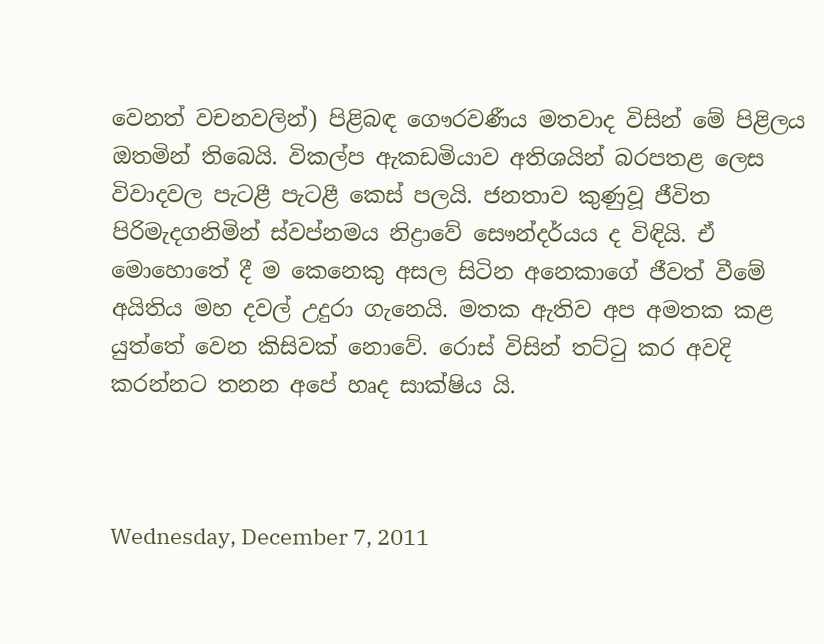වෙනත් වචනවලින්) පිළිබඳ ගෞරවණීය මතවාද විසින් මේ පිළිලය ඔතමින් තිබෙයි. විකල්ප ඇකඩමියාව අතිශයින් බරපතළ ලෙස විවාදවල පැටළී පැටළී කෙස් පලයි. ජනතාව කුණුවූ ජීවිත පිරිමැදගනිමින් ස්වප්නමය නිද්‍රාවේ සෞන්දර්යය ද විඳියි. ඒ මොහොතේ දී ම කෙනෙකු අසල සිටින අනෙකාගේ ජීවත් වීමේ අයිතිය මහ දවල් උදුරා ගැනෙයි. මතක ඇතිව අප අමතක කළ යුත්තේ වෙන කිසිවක් නොවේ. රොස් විසින් තට්ටු කර අවදි කරන්නට තනන අපේ හෘද සාක්ෂිය යි.



Wednesday, December 7, 2011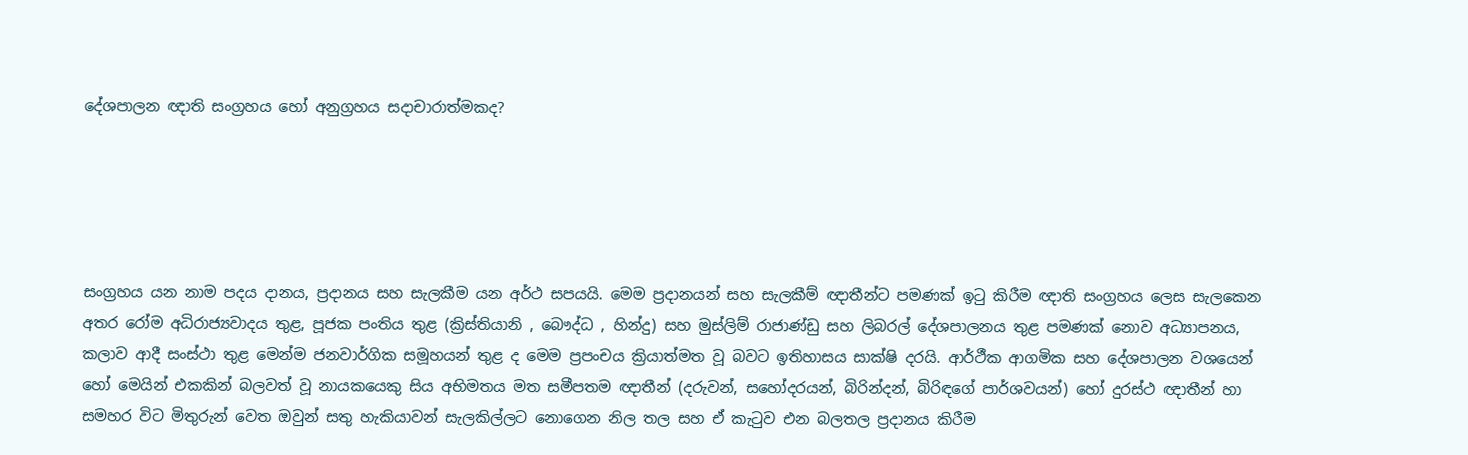දේශපාලන ඥාති සංග්‍රහය හෝ අනුග්‍රහය සදාචාරාත්මකද?





සංග්‍රහය යන නාම පදය දානය, ප්‍රදානය සහ සැලකීම යන අර්ථ සපයයි. මෙම ප්‍රදානයන් සහ සැලකීම් ඥාතීන්ට පමණක් ඉටු කිරීම ඥාති සංග්‍රහය ලෙස සැලකෙන අතර රෝම අධිරාජ්‍යවාදය තුළ, පූජක පංතිය තුළ (ක්‍රිස්තියානි , බෞද්ධ , හින්දු) සහ මුස්ලිම් රාජාණ්ඩු සහ ලිබරල් දේශපාලනය තුළ පමණක් නොව අධ්‍යාපනය, කලාව ආදී සංස්ථා තුළ මෙන්ම ජනවාර්ගික සමූහයන් තුළ ද මෙම ප්‍රපංචය ක්‍රියාත්මත වූ බවට ඉතිහාසය සාක්ෂි දරයි. ආර්ථීක ආගමික සහ දේශපාලන වශයෙන් හෝ මෙයින් එකකින් බලවත් වූ නායකයෙකු සිය අභිමතය මත සමීපතම ඥාතීන් (දරුවන්, සහෝදරයන්, බිරින්දන්, බිරිඳගේ පාර්ශවයන්) හෝ දුරස්ථ ඥාතීන් හා සමහර විට මිතුරුන් වෙත ඔවුන් සතු හැකියාවන් සැලකිල්ලට නොගෙන නිල තල සහ ඒ කැටුව එන බලතල ප්‍රදානය කිරීම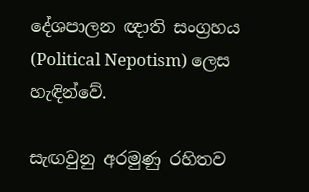දේශපාලන ඥාති සංග්‍රහය (Political Nepotism) ලෙස හැඳින්වේ.

සැඟවුනු අරමුණු රහිතව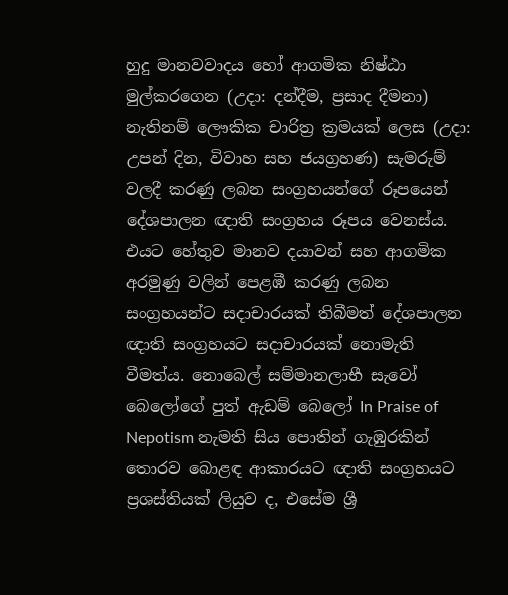හුදු මානවවාදය හෝ ආගමික නිෂ්ඨා මුල්කරගෙන (උදා: දන්දීම, ප්‍රසාද දීමනා) නැතිනම් ලෞකික චාරිත්‍ර ක්‍රමයක් ලෙස (උදා: උපන් දින, විවාහ සහ ජයග්‍රහණ) සැමරුම් වලදී කරණු ලබන සංග්‍රහයන්ගේ රූපයෙන් දේශපාලන ඥාති සංග්‍රහය රූපය වෙනස්ය. එයට හේතුව මානව දයාවන් සහ ආගමික අරමුණු වලින් පෙළඹී කරණු ලබන සංග්‍රහයන්ට සදාචාරයක් තිබීමත් දේශපාලන ඥාති සංග්‍රහයට සදාචාරයක් නොමැති වීමත්ය. නොබෙල් සම්මානලාභී සැවෝ බෙලෝගේ පුත් ඇඩම් බෙලෝ In Praise of Nepotism නැමති සිය පොතින් ගැඹුරකින් තොරව බොළඳ ආකාරයට ඥාති සංග්‍රහයට ප්‍රශස්තියක් ලියුව ද, එසේම ශ්‍රී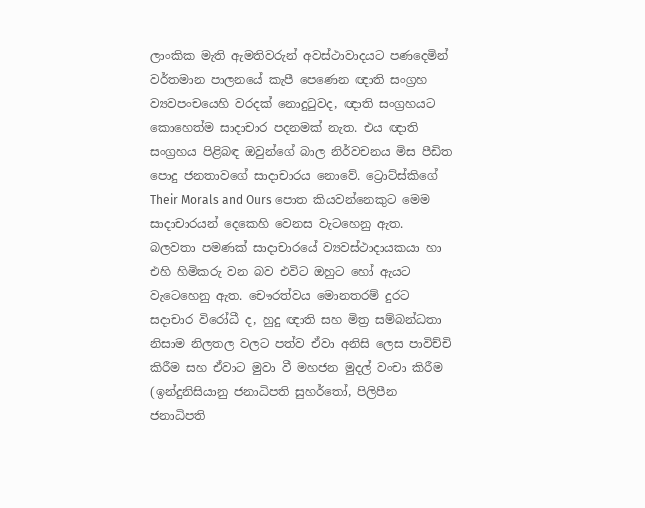ලාංකික මැති ඇමතිවරුන් අවස්ථාවාදයට පණදෙමින් වර්තමාන පාලනයේ කැපී පෙණෙන ඥාති සංග්‍රහ ව්‍යවපංචයෙහි වරදක් නොදුටුවද, ඥාති සංග්‍රහයට කොහෙත්ම සාදාචාර පදනමක් නැත. එය ඥාති සංග්‍රහය පිළිබඳ ඔවුන්ගේ බාල නිර්වචනය මිස පීඩිත පොදු ජනතාවගේ සාදාචාරය නොවේ. ට්‍රොට්ස්කිගේ Their Morals and Ours පොත කියවන්නෙකුට මෙම සාදාචාරයන් දෙකෙහි වෙනස වැටහෙනු ඇත. බලවතා පමණක් සාදාචාරයේ ව්‍යවස්ථාදායකයා හා එහි හිමිකරු වන බව එවිට ඔහුට හෝ ඇයට වැටෙහෙනු ඇත. චෞරත්වය මොනතරම් දුරට සදාචාර විරෝධී ද, හුදු ඥාති සහ මිත්‍ර සම්බන්ධතා නිසාම නිලතල වලට පත්ව ඒවා අනිසි ලෙස පාවිච්චි කිරීම සහ ඒවාට මුවා වී මහජන මුදල් වංචා කිරීම (ඉන්දුනිසියානු ජනාධිපති සුහර්තෝ, පිලිපීන ජනාධිපති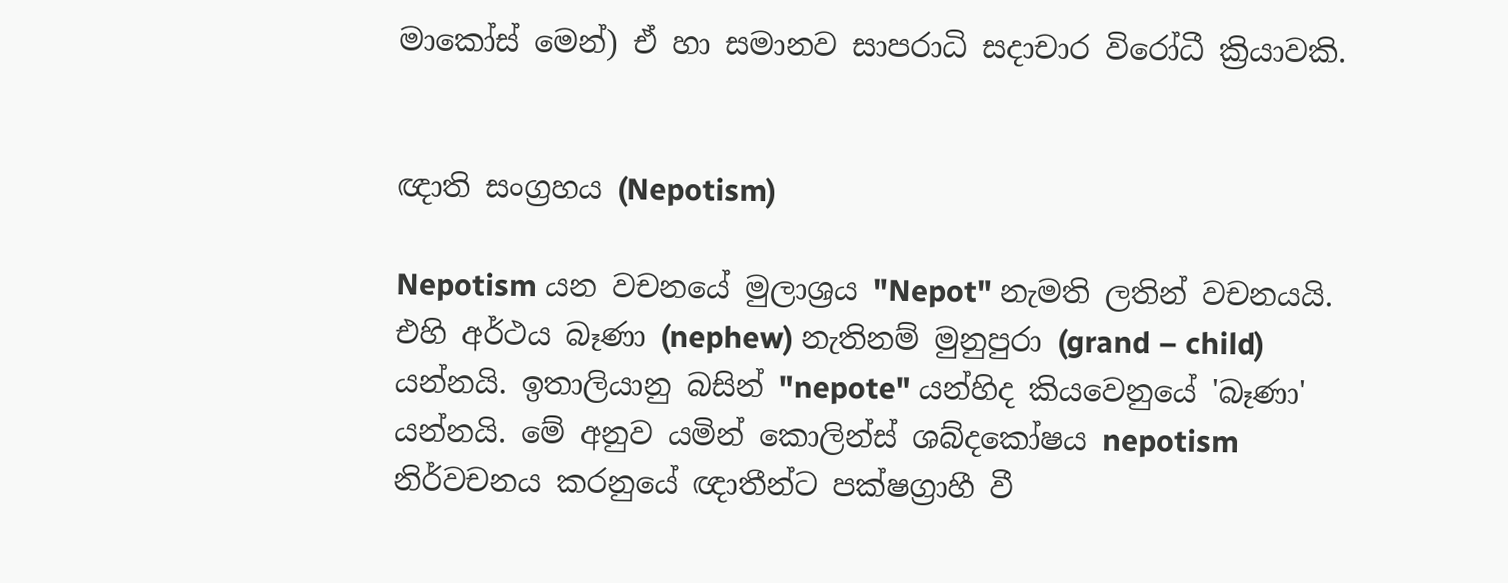මාකෝස් මෙන්) ඒ හා සමානව සාපරාධි සදාචාර විරෝධී ක්‍රියාවකි.


ඥාති සංග්‍රහය (Nepotism)

Nepotism යන වචනයේ මුලාශ්‍රය "Nepot" නැමති ලතින් වචනයයි. එහි අර්ථය බෑණා (nephew) නැතිනම් මුනුපුරා (grand – child) යන්නයි. ඉතාලියානු බසින් "nepote" යන්හිද කියවෙනුයේ 'බෑණා' යන්නයි. මේ අනුව යමින් කොලින්ස් ශබ්දකෝෂය nepotism නිර්වචනය කරනුයේ ඥාතීන්ට පක්ෂග්‍රාහී වී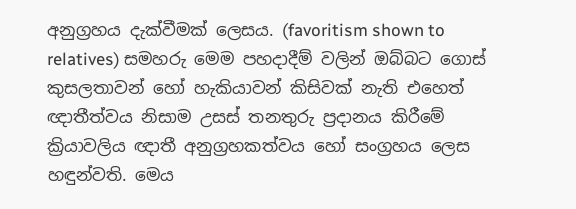අනුග්‍රහය දැක්වීමක් ලෙසය. (favoritism shown to relatives) සමහරු මෙම පහදාදීම් වලින් ඔබ්බට ගොස් කුසලතාවන් හෝ හැකියාවන් කිසිවක් නැති එහෙත් ඥාතීත්වය නිසාම උසස් තනතුරු ප්‍රදානය කිරීමේ ක්‍රියාවලිය ඥාතී අනුග්‍රහකත්වය හෝ සංග්‍රහය ලෙස හඳුන්වති. මෙය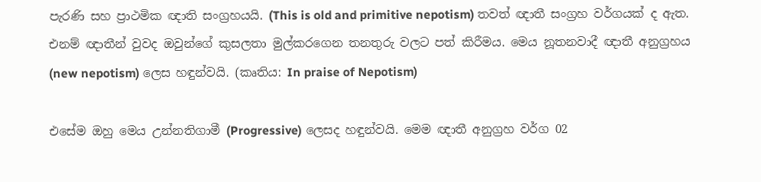පැරණි සහ ප්‍රාථමික ඥාති සංග්‍රහයයි. (This is old and primitive nepotism) තවත් ඥාතී සංග්‍රහ වර්ගයක් ද ඇත. එනම් ඥාතීන් වුවද ඔවුන්ගේ කුසලතා මුල්කරගෙන තනතුරු වලට පත් කිරීමය. මෙය නූතනවාදී ඥාතී අනුග්‍රහය (new nepotism) ලෙස හඳුන්වයි. (කෘතිය: In praise of Nepotism)

එසේම ඔහු මෙය උන්නතිගාමී (Progressive) ලෙසද හඳුන්වයි. මෙම ඥාතී අනුග්‍රහ වර්ග 02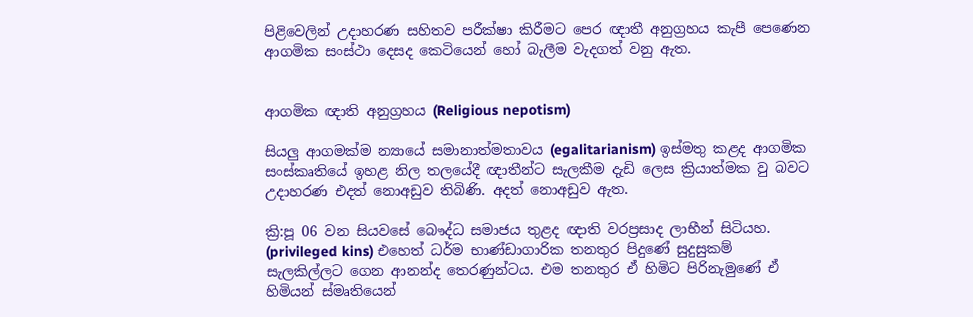පිළිවෙලින් උදාහරණ සහිතව පරීක්ෂා කිරීමට පෙර ඥාතී අනුග්‍රහය කැපී පෙණෙන ආගමික සංස්ථා දෙසද කෙටියෙන් හෝ බැලීම වැදගත් වනු ඇත.


ආගමික ඥාති අනුග්‍රහය (Religious nepotism)

සියලු ආගමක්ම න්‍යායේ සමානාත්මතාවය (egalitarianism) ඉස්මතු කළද ආගමික සංස්කෘතියේ ඉහළ නිල තලයේදී ඥාතීන්ට සැලකීම දැඩි ලෙස ක්‍රියාත්මක වු බවට උදාහරණ එදත් නොඅඩුව තිබිණි. අදත් නොඅඩුව ඇත.

ක්‍රි:පූ 06 වන සියවසේ බෞද්ධ සමාජය තුළද ඥාති වරප්‍රසාද ලාභීන් සිටියහ. (privileged kins) එහෙත් ධර්ම භාණ්ඩාගාරික තනතුර පිදුණේ සුදුසුකම් සැලකිල්ලට ගෙන ආනන්ද තෙරණුන්ටය. එම තනතුර ඒ හිමිට පිරිනැමුණේ ඒ හිමියන් ස්මෘතියෙන්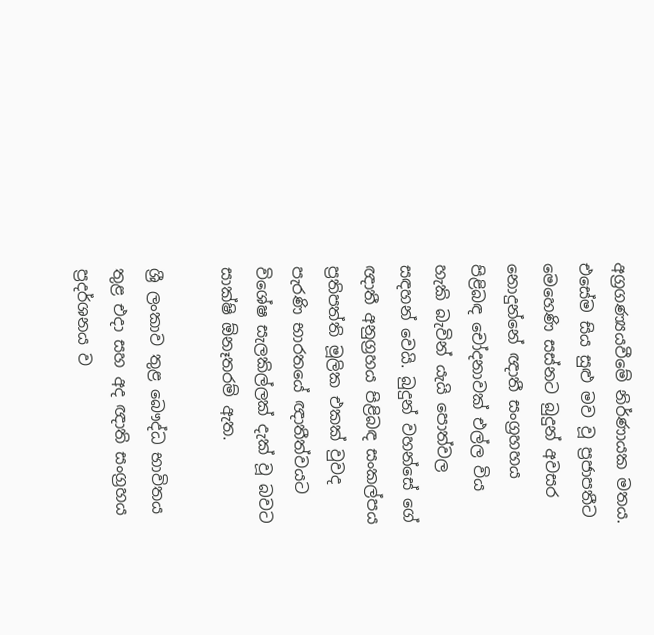අග්‍රගණ්‍යයවීමේ නිර්ණායක මතය. එසේම සිය සුළු මව වූ ප්‍රජාපතීට මෙහෙණි සස්නට බුදුන් අවසර නොදුන්නේ ඥාතී සංග්‍රහහය පිළිබඳ චෝදනාවක් එල්ල විය හැකි බැවින් යැයි පොත්වල සඳහන් වෙයි. බුදුන් වහන්සේ ගේ ඥාතී අනුග්‍රහය පිළිබඳ සංකල්පය ප්‍රතිපත්ති මූලික එකක් වුවද පැරණි භාරතයේ ඥාතීත්වයට විශේෂ සැලකිල්ලක් දැක් වූ බවට සාක්ෂි ඕනෑතරම් ඇත.

ශ්‍රී ලංකාව තුළ බෞද්ධ භාවිතය තුළ එදා සහ අද ඥාති සංග්‍රහය ප්‍රදර්ශනය ව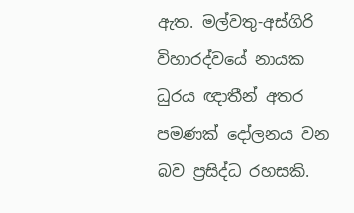ඇත. මල්වතු-අස්ගිරි විහාරද්වයේ නායක ධුරය ඥාතීන් අතර පමණක් දෝලනය වන බව ප්‍රසිද්ධ රහසකි.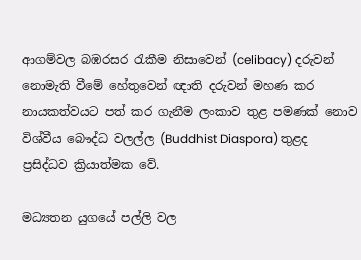ආගම්වල බඹරසර රැකීම නිසාවෙන් (celibacy) දරුවන් නොමැති වීමේ හේතුවෙන් ඥාති දරුවන් මහණ කර නායකත්වයට පත් කර ගැනීම ලංකාව තුළ පමණක් නොව විශ්වීය බෞද්ධ වලල්ල (Buddhist Diaspora) තුළද ප්‍රසිද්ධව ක්‍රියාත්මක වේ.

මධ්‍යතන යුගයේ පල්ලි වල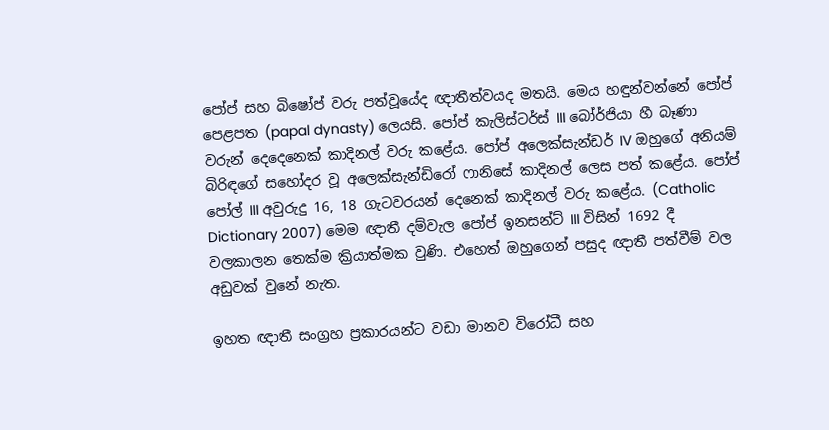පෝප් සහ බිෂෝප් වරු පත්වූයේද ඥාතීත්වයද මතයි. මෙය හඳුන්වන්නේ පෝප් පෙළපත (papal dynasty) ලෙයසි. පෝප් කැලිස්ටර්ස් III බෝර්ජියා හී බෑණා වරුන් දෙදෙනෙක් කාදිනල් වරු කළේය. පෝප් අලෙක්සැන්ඩර් IV ඔහුගේ අනියම් බිරිඳගේ සහෝදර වූ අලෙක්සැන්ඩිරෝ ෆානිසේ කාදිනල් ලෙස පත් කළේය. පෝප් පෝල් III අවුරුදු 16, 18 ගැටවරයන් දෙනෙක් කාදිනල් වරු කළේය. (Catholic Dictionary 2007) මෙම ඥාතී දම්වැල පෝප් ඉනසන්ට් III විසින් 1692 දී වලකාලන තෙක්ම ක්‍රියාත්මක වුණි. එහෙත් ඔහුගෙන් පසුද ඥාතී පත්වීම් වල අඩුවක් වුනේ නැත.

ඉහත ඥාතී සංග්‍රහ ප්‍රකාරයන්ට වඩා මානව විරෝධී සහ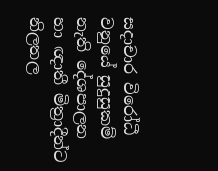සදාචාර විරෝධී වනුයේ සුදුසුකම් නැති දේශපාලන හා ඥාතී මිත්‍රාදීන්ට නිලතල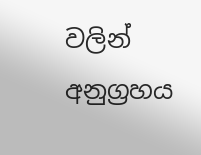වලින් අනුග්‍රහය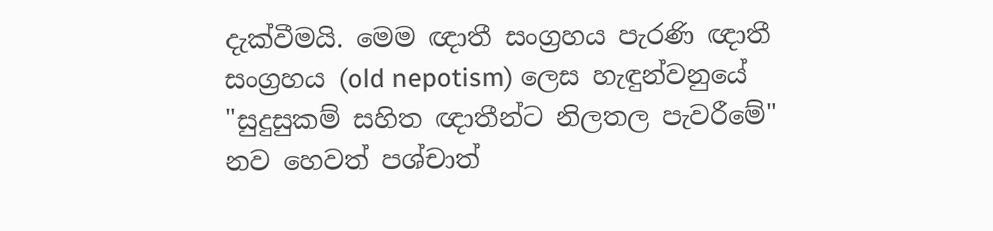දැක්වීමයි. මෙම ඥාතී සංග්‍රහය පැරණි ඥාතී සංග්‍රහය (old nepotism) ලෙස හැඳුන්වනුයේ "සුදුසුකම් සහිත ඥාතීන්ට නිලතල පැවරීමේ" නව හෙවත් පශ්චාත්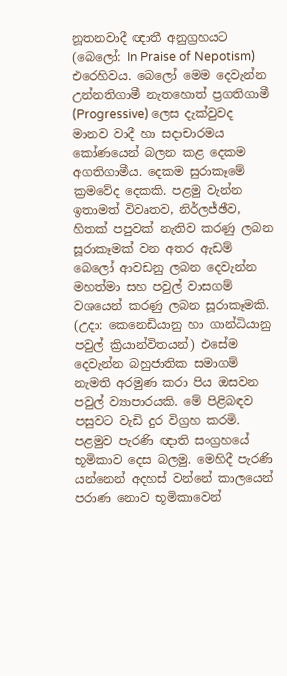නූතනවාදී ඥාතී අනුග්‍රහයට (බෙලෝ: In Praise of Nepotism) එරෙහිවය. බෙලෝ මෙම දෙවැන්න උන්නතිගාමී නැතහොත් ප්‍රගතිගාමී (Progressive) ලෙස දැක්වුවද මානව වාදී හා සදාචාරමය කෝණයෙන් බලන කළ දෙකම අගතිගාමීය. දෙකම සුරාකෑමේ ක්‍රමවේද දෙකකි. පළමු වැන්න ඉතාමත් විවෘතව, නිර්ලජ්ඡීව, හිතක් පපුවක් නැතිව කරණු ලබන සූරාකෑමක් වන අතර ඇඩම් බෙලෝ ආවඩනු ලබන දෙවැන්න මහත්මා සහ පවුල් වාසගම් වශයෙන් කරණු ලබන සූරාකෑමකි. (උදා: කෙනෙඩියානු හා ගාන්ධියානු පවුල් ක්‍රියාන්විතයන්) එසේම දෙවැන්න බහුජාතික සමාගම් නැමති අරමුණ කරා පිය ඔසවන පවුල් ව්‍යාපාරයකි. මේ පිළිබඳව පසුවට වැඩි දුර විග්‍රහ කරමි. පළමුව පැරණි ඥාති සංග්‍රහයේ භූමිකාව දෙස බලමු. මෙහිදී පැරණි යන්නෙන් අදහස් වන්නේ කාලයෙන් පරාණ නොව භූමිකාවෙන්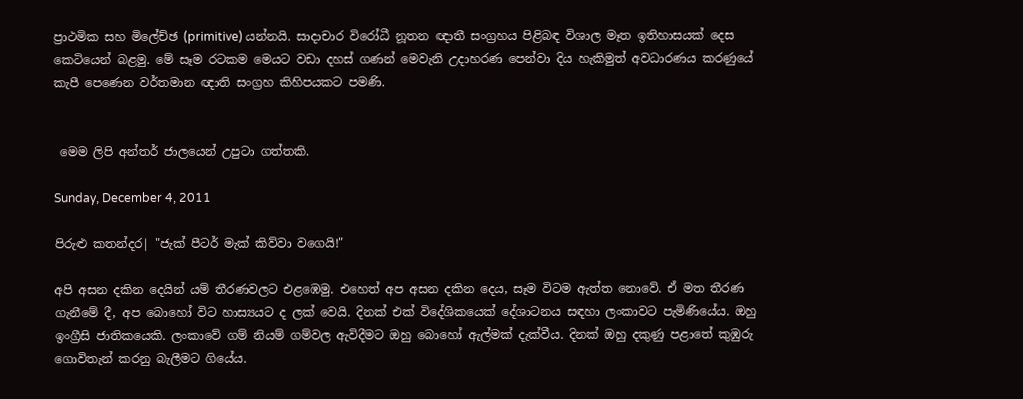ප්‍රාථමික සහ මිලේච්ඡ (primitive) යන්නයි. සාදාචාර විරෝධී නූතන ඥාතී සංග්‍රහය පිළිබඳ විශාල මෑත ඉතිහාසයක් දෙස කෙටියෙන් බළමු. මේ සෑම රටකම මෙයට වඩා දහස් ගණන් මෙවැනි උදාහරණ පෙන්වා දිය හැකිමුත් අවධාරණය කරණුයේ කැපී පෙණෙන වර්තමාන ඥාති සංග්‍රහ කිහිපයකට පමණි.


 මෙම ලිපි අන්තර් ජාලයෙන් උපුටා ගත්තකි.

Sunday, December 4, 2011

පිරුළු කතන්දර| "ජැක් පීටර් මැක් කිව්වා වගෙයි!"

අපි අසන දකින දෙයින් යම් තීරණවලට එළඹෙමු. එහෙත් අප අසන දකින දෙය, සෑම විටම ඇත්ත නොවේ. ඒ මත තීරණ ගැනීමේ දී, අප බොහෝ විට හාස්‍යයට ද ලක් වෙයි. දිනක් එක් විදේශිකයෙක් දේශාටනය සඳහා ලංකාවට පැමිණියේය. ඔහු ඉංග්‍රීසි ජාතිකයෙකි. ලංකාවේ ගම් නියම් ගම්වල ඇවිදීමට ඔහු බොහෝ ඇල්මක් දැක්වීය. දිනක් ඔහු දකුණු පළාතේ කුඹුරු ගොවිතැන් කරනු බැලීමට ගියේය.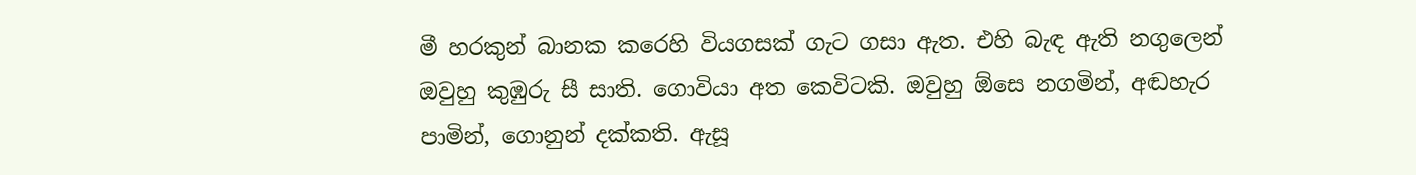මී හරකුන් බානක කරෙහි වියගසක් ගැට ගසා ඇත. එහි බැඳ ඇති නගුලෙන් ඔවුහු කුඹුරු සී සාති. ගොවියා අත කෙවිටකි. ඔවුහු ඕසෙ නගමින්, අඬහැර පාමින්, ගොනුන් දක්කති. ඇසූ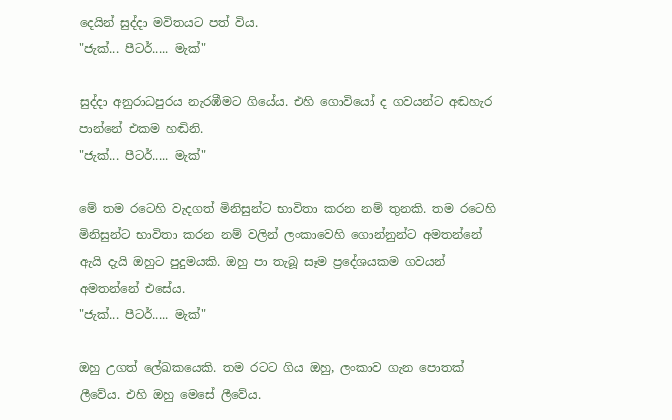දෙයින් සුද්දා මවිතයට පත් විය.
"ජැක්... පීටර්..... මැක්"

සුද්දා අනුරාධපුරය නැරඹීමට ගියේය. එහි ගොවියෝ ද ගවයන්ට අඬහැර පාන්නේ එකම හඬිනි.
"ජැක්... පීටර්..... මැක්"

මේ තම රටෙහි වැදගත් මිනිසුන්ට භාවිතා කරන නම් තුනකි. තම රටෙහි මිනිසුන්ට භාවිතා කරන නම් වලින් ලංකාවෙහි ගොන්නුන්ට අමතන්නේ ඇයි දැයි ඔහුට පුදුමයකි. ඔහු පා තැබූ සෑම ප්‍රදේශයකම ගවයන් අමතන්නේ එසේය.
"ජැක්... පීටර්..... මැක්"

ඔහු උගත් ලේඛකයෙකි. තම රටට ගිය ඔහු, ලංකාව ගැන පොතක් ලීවේය. එහි ඔහු මෙසේ ලීවේය.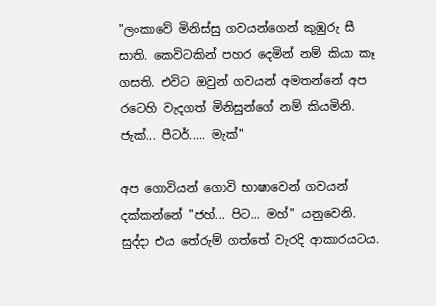"ලංකාවේ මිනිස්සු ගවයන්ගෙන් කුඹුරු සී සාති. කෙවිටකින් පහර දෙමින් නම් කියා කෑ ගසති. එවිට ඔවුන් ගවයන් අමතන්නේ අප රටෙහි වැදගත් මිනිසුන්ගේ නම් කියමිනි. ජැක්... පීටර්..... මැක්"

අප ගොවියන් ගොවි භාෂාවෙන් ගවයන් දක්කන්නේ "ජහ්... පිට... මහ්" යනුවෙනි.
සුද්දා එය තේරුම් ගත්තේ වැරදි ආකාරයටය.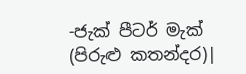-ජැක් පීටර් මැක් (පිරුළු කතන්දර)|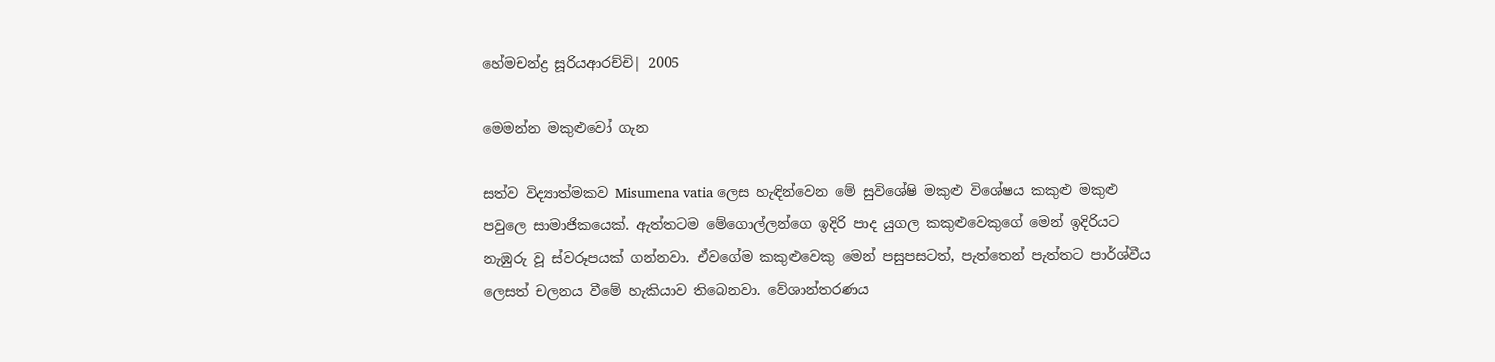හේමචන්ද්‍ර සූරියආරච්චි| 2005

මෙමන්න මකුළුවෝ ගැන

සත්ව විද්‍යාත්මකව Misumena vatia ලෙස හැඳින්වෙන මේ සුවිශේෂි මකුළු විශේෂය කකුළු මකුළු පවුලෙ සාමාජිකයෙක්. ඇත්තටම මේගොල්ලන්ගෙ ඉදිරි පාද යුගල කකුළුවෙකුගේ මෙන් ඉදිරියට නැඹුරු වූ ස්වරූපයක් ගන්නවා. ඒවගේම කකුළුවෙකු මෙන් පසුපසටත්, පැත්තෙන් පැත්තට පාර්ශ්වීය ලෙසත් චලනය වීමේ හැකියාව තිබෙනවා. වේශාන්තරණය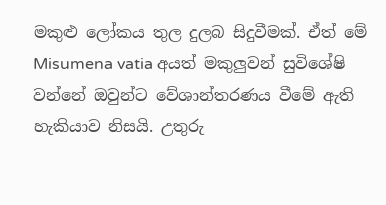මකුළු ලෝකය තුල දුලබ සිදුවීමක්. ඒත් මේ Misumena vatia අයත් මකුලුවන් සුවිශේෂි වන්නේ ඔවුන්ට වේශාන්තරණය වීමේ ඇති හැකියාව නිසයි. උතුරු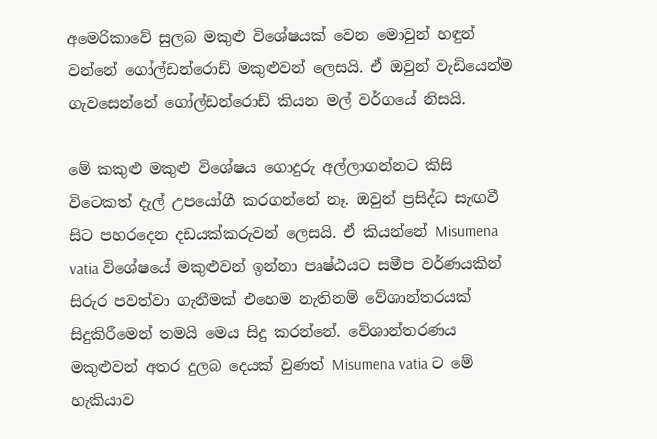අමෙරිකාවේ සුලබ මකුළු විශේෂයක් වෙන මොවුන් හඳුන් වන්නේ ගෝල්ඩන්රොඩ් මකුළුවන් ලෙසයි. ඒ ඔවුන් වැඩියෙන්ම ගැවසෙන්නේ ගෝල්ඩන්රොඩ් කියන මල් වර්ගයේ නිසයි.

මේ කකුළු මකුළු විශේෂය ගොදුරු අල්ලාගන්නට කිසි විටෙකත් දැල් උපයෝගී කරගන්නේ නෑ. ඔවුන් ප්‍රසිද්ධ සැඟවී සිට පහරදෙන දඩයක්කරුවන් ලෙසයි. ඒ කියන්නේ Misumena vatia විශේෂයේ මකුළුවන් ඉන්නා පෘෂ්ඨයට සමීප වර්ණයකින් සිරුර පවත්වා ගැනීමක් එහෙම නැතිනම් වේශාන්තරයක් සිදුකිරීමෙන් තමයි මෙය සිදු කරන්නේ. වේශාන්තරණය මකුළුවන් අතර දුලබ දෙයක් වුණත් Misumena vatia ට මේ හැකියාව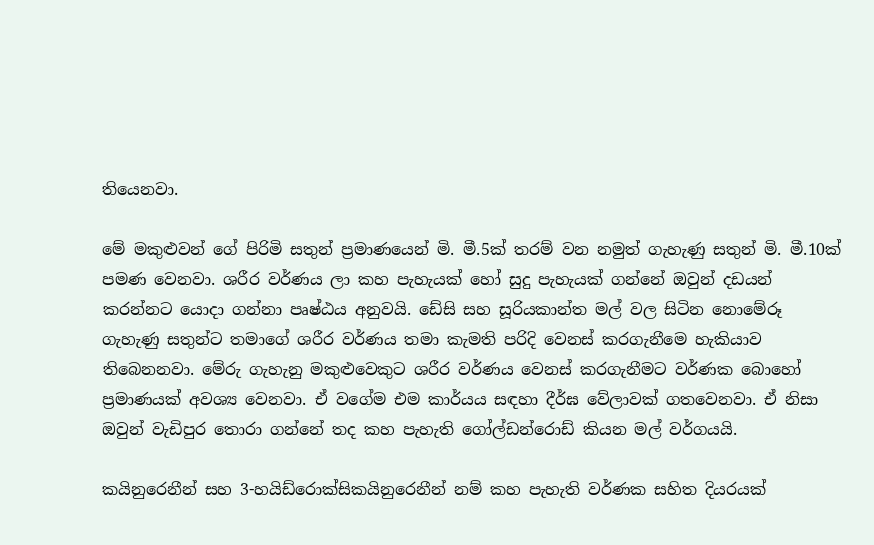තියෙනවා.

මේ මකුළුවන් ගේ පිරිමි සතුන් ප්‍රමාණයෙන් මි. මී.5ක් තරම් වන නමුත් ගැහැණු සතුන් මි. මී.10ක් පමණ වෙනවා. ශරීර වර්ණය ලා කහ පැහැයක් හෝ සුදු පැහැයක් ගන්නේ ඔවුන් දඩයන් කරන්නට යොදා ගන්නා පෘෂ්ඨය අනුවයි. ඩේසි සහ සූරියකාන්ත මල් වල සිටින නොමේරූ ගැහැණු සතුන්ට තමාගේ ශරීර වර්ණය තමා කැමති පරිදි වෙනස් කරගැනීමෙ හැකියාව තිබෙනනවා. මේරු ගැහැනු මකුළුවෙකුට ශරීර වර්ණය වෙනස් කරගැනීමට වර්ණක බොහෝ ප්‍රමාණයක් අවශ්‍ය වෙනවා. ඒ වගේම එම කාර්යය සඳහා දීර්ඝ වේලාවක් ගතවෙනවා. ඒ නිසා ඔවුන් වැඩිපුර තොරා ගන්නේ තද කහ පැහැති ගෝල්ඩන්රොඩ් කියන මල් වර්ගයයි.

කයිනුරෙනීන් සහ 3-හයිඩ්රොක්සිකයිනුරෙනීන් නම් කහ පැහැති වර්ණක සහිත දියරයක්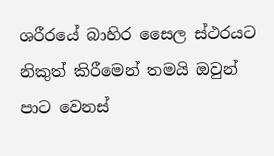ශරීරයේ බාහිර සෛල ස්ථරයට නිකුත් කිරීමෙන් තමයි ඔවුන් පාට වෙනස්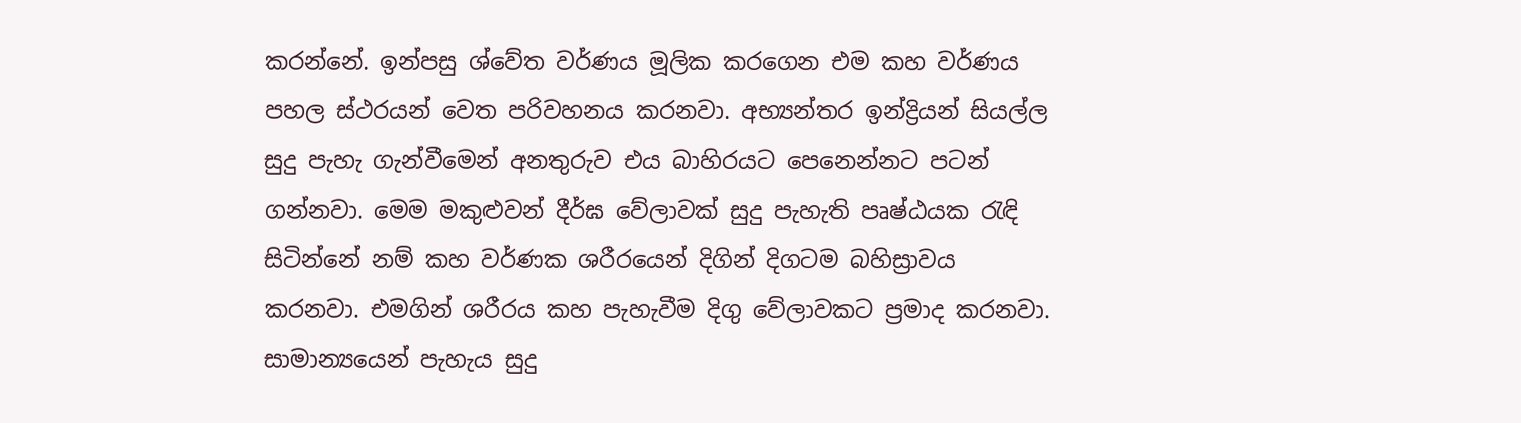කරන්නේ. ඉන්පසු ශ්වේත වර්ණය මූලික කරගෙන එම කහ වර්ණය පහල ස්ථරයන් වෙත පරිවහනය කරනවා. අභ්‍යන්තර ඉන්ද්‍රියන් සියල්ල සුදු පැහැ ගැන්වීමෙන් අනතුරුව එය බාහිරයට පෙනෙන්නට පටන් ගන්නවා. මෙම මකුළුවන් දීර්ඝ වේලාවක් සුදු පැහැති පෘෂ්ඨයක රැඳි සිටින්නේ නම් කහ වර්ණක ශරීරයෙන් දිගින් දිගටම බහිස්‍රාවය කරනවා. එමගින් ශරීරය කහ පැහැවීම දිගු වේලාවකට ප්‍රමාද කරනවා. සාමාන්‍යයෙන් පැහැය සුදු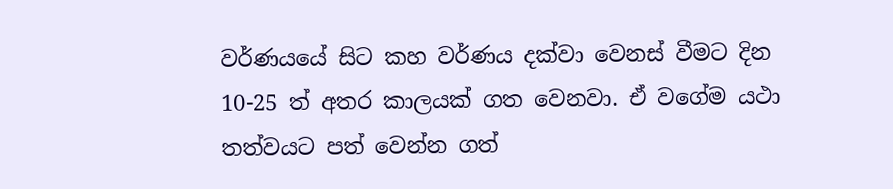වර්ණයයේ සිට කහ වර්ණය දක්වා වෙනස් වීමට දින 10-25 ත් අතර කාලයක් ගත වෙනවා. ඒ වගේම යථා තත්වයට පත් වෙන්න ගත්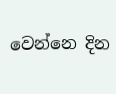වෙන්නෙ දින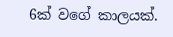6ක් වගේ කාලයක්.